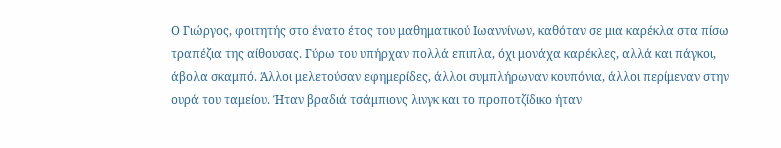Ο Γιώργος, φοιτητής στο ένατο έτος του μαθηματικού Ιωαννίνων, καθόταν σε μια καρέκλα στα πίσω
τραπέζια της αίθουσας. Γύρω του υπήρχαν πολλά επιπλα, όχι μονάχα καρέκλες, αλλά και πάγκοι,
άβολα σκαμπό. Άλλοι μελετούσαν εφημερίδες, άλλοι συμπλήρωναν κουπόνια, άλλοι περίμεναν στην
ουρά του ταμείου. Ήταν βραδιά τσάμπιονς λινγκ και το προποτζίδικο ήταν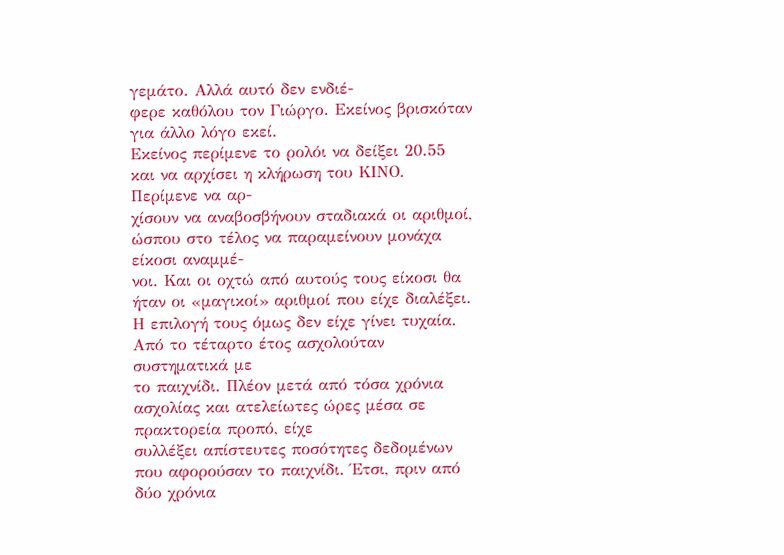γεμάτο. Αλλά αυτό δεν ενδιέ-
φερε καθόλου τον Γιώργο. Εκείνος βρισκόταν για άλλο λόγο εκεί.
Εκείνος περίμενε το ρολόι να δείξει 20.55 και να αρχίσει η κλήρωση του ΚΙΝΟ. Περίμενε να αρ-
χίσουν να αναβοσβήνουν σταδιακά οι αριθμοί, ώσπου στο τέλος να παραμείνουν μονάχα είκοσι αναμμέ-
νοι. Και οι οχτώ από αυτούς τους είκοσι θα ήταν οι «μαγικοί» αριθμοί που είχε διαλέξει.
Η επιλογή τους όμως δεν είχε γίνει τυχαία. Από το τέταρτο έτος ασχολούταν συστηματικά με
το παιχνίδι. Πλέον μετά από τόσα χρόνια ασχολίας και ατελείωτες ώρες μέσα σε πρακτορεία προπό, είχε
συλλέξει απίστευτες ποσότητες δεδομένων που αφορούσαν το παιχνίδι. Έτσι, πριν από δύο χρόνια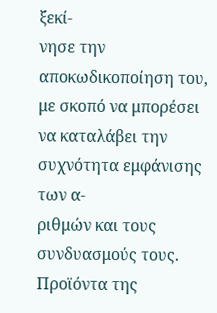ξεκί-
νησε την αποκωδικοποίηση του, με σκοπό να μπορέσει να καταλάβει την συχνότητα εμφάνισης των α-
ριθμών και τους συνδυασμούς τους. Προϊόντα της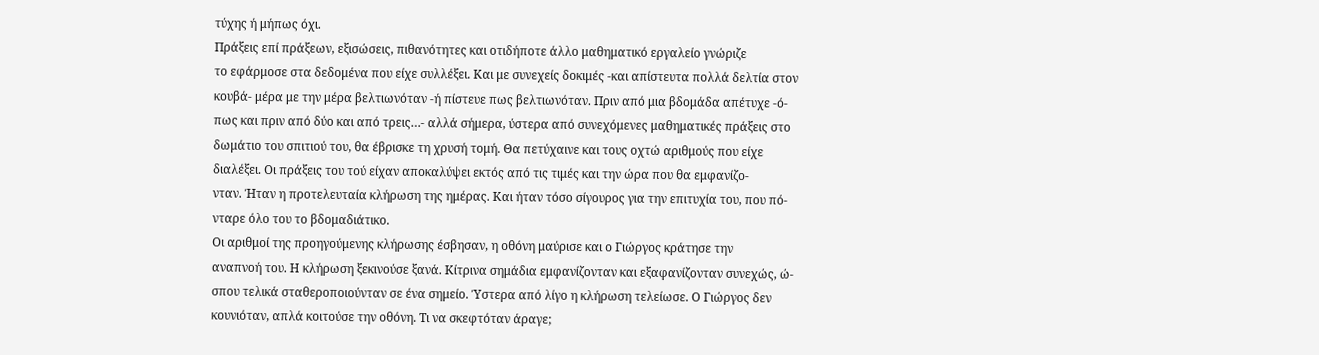τύχης ή μήπως όχι.
Πράξεις επί πράξεων, εξισώσεις, πιθανότητες και οτιδήποτε άλλο μαθηματικό εργαλείο γνώριζε
το εφάρμοσε στα δεδομένα που είχε συλλέξει. Και με συνεχείς δοκιμές -και απίστευτα πολλά δελτία στον
κουβά- μέρα με την μέρα βελτιωνόταν -ή πίστευε πως βελτιωνόταν. Πριν από μια βδομάδα απέτυχε -ό-
πως και πριν από δύο και από τρεις…- αλλά σήμερα, ύστερα από συνεχόμενες μαθηματικές πράξεις στο
δωμάτιο του σπιτιού του, θα έβρισκε τη χρυσή τομή. Θα πετύχαινε και τους οχτώ αριθμούς που είχε
διαλέξει. Οι πράξεις του τού είχαν αποκαλύψει εκτός από τις τιμές και την ώρα που θα εμφανίζο-
νταν. Ήταν η προτελευταία κλήρωση της ημέρας. Και ήταν τόσο σίγουρος για την επιτυχία του, που πό-
νταρε όλο του το βδομαδιάτικο.
Οι αριθμοί της προηγούμενης κλήρωσης έσβησαν, η οθόνη μαύρισε και ο Γιώργος κράτησε την
αναπνοή του. Η κλήρωση ξεκινούσε ξανά. Κίτρινα σημάδια εμφανίζονταν και εξαφανίζονταν συνεχώς, ώ-
σπου τελικά σταθεροποιούνταν σε ένα σημείο. Ύστερα από λίγο η κλήρωση τελείωσε. Ο Γιώργος δεν
κουνιόταν, απλά κοιτούσε την οθόνη. Τι να σκεφτόταν άραγε;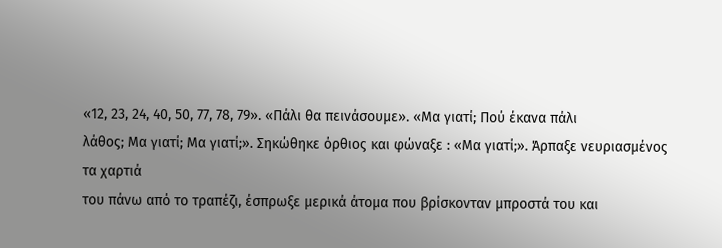«12, 23, 24, 40, 50, 77, 78, 79». «Πάλι θα πεινάσουμε». «Μα γιατί; Πού έκανα πάλι
λάθος; Μα γιατί; Μα γιατί;». Σηκώθηκε όρθιος και φώναξε : «Μα γιατί;». Άρπαξε νευριασμένος τα χαρτιά
του πάνω από το τραπέζι, έσπρωξε μερικά άτομα που βρίσκονταν μπροστά του και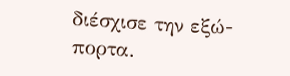διέσχισε την εξώ-
πορτα.